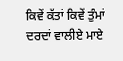ਕਿਵੇਂ ਕੱਤਾਂ ਕਿਵੇਂ ਤੁੰਮਾਂ ਦਰਦਾਂ ਵਾਲੀਏ ਮਾਏ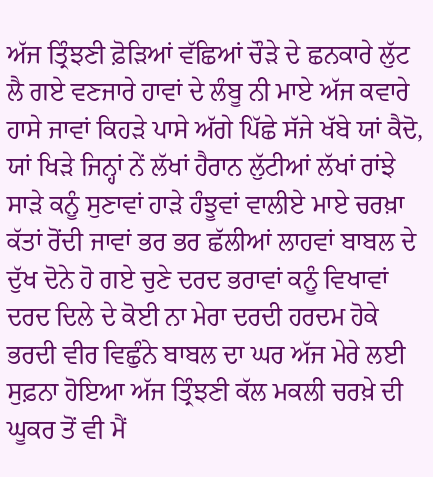ਅੱਜ ਤ੍ਰਿੰਝਣੀ ਫ਼ੋੜਿਆਂ ਵੱਛਿਆਂ ਚੌੜੇ ਦੇ ਛਨਕਾਰੇ ਲੁੱਟ ਲੈ ਗਏ ਵਣਜਾਰੇ ਹਾਵਾਂ ਦੇ ਲੰਬੂ ਨੀ ਮਾਏ ਅੱਜ ਕਵਾਰੇ ਹਾਸੇ ਜਾਵਾਂ ਕਿਹੜੇ ਪਾਸੇ ਅੱਗੇ ਪਿੱਛੇ ਸੱਜੇ ਖੱਬੇ ਯਾਂ ਕੈਦੋ, ਯਾਂ ਖਿੜੇ ਜਿਨ੍ਹਾਂ ਨੇਂ ਲੱਖਾਂ ਹੈਰਾਨ ਲੁੱਟੀਆਂ ਲੱਖਾਂ ਰਾਂਝੇ ਸਾੜੇ ਕਨੂੰ ਸੁਣਾਵਾਂ ਹਾੜੇ ਹੰਝੂਵਾਂ ਵਾਲੀਏ ਮਾਏ ਚਰਖ਼ਾ ਕੱਤਾਂ ਰੋਂਦੀ ਜਾਵਾਂ ਭਰ ਭਰ ਛੱਲੀਆਂ ਲਾਹਵਾਂ ਬਾਬਲ ਦੇ ਦੁੱਖ ਦੋਨੇ ਹੋ ਗਏ ਚੁਣੇ ਦਰਦ ਭਰਾਵਾਂ ਕਨੂੰ ਵਿਖਾਵਾਂ ਦਰਦ ਦਿਲੇ ਦੇ ਕੋਈ ਨਾ ਮੇਰਾ ਦਰਦੀ ਹਰਦਮ ਹੋਕੇ ਭਰਦੀ ਵੀਰ ਵਿਛੁੰਨੇ ਬਾਬਲ ਦਾ ਘਰ ਅੱਜ ਮੇਰੇ ਲਈ ਸੁਫ਼ਨਾ ਹੋਇਆ ਅੱਜ ਤ੍ਰਿੰਝਣੀ ਕੱਲ ਮਕਲੀ ਚਰਖ਼ੇ ਦੀ ਘੂਕਰ ਤੋਂ ਵੀ ਮੈਂ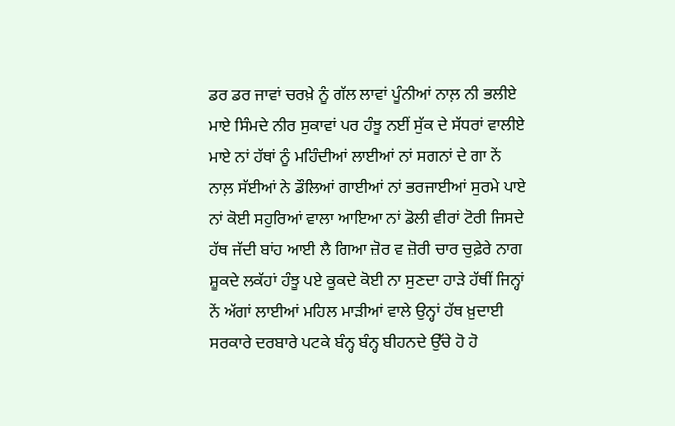ਡਰ ਡਰ ਜਾਵਾਂ ਚਰਖ਼ੇ ਨੂੰ ਗੱਲ ਲਾਵਾਂ ਪੂੰਨੀਆਂ ਨਾਲ਼ ਨੀ ਭਲੀਏ ਮਾਏ ਸਿੰਮਦੇ ਨੀਰ ਸੁਕਾਵਾਂ ਪਰ ਹੰਝੂ ਨਈਂ ਸੁੱਕ ਦੇ ਸੱਧਰਾਂ ਵਾਲੀਏ ਮਾਏ ਨਾਂ ਹੱਥਾਂ ਨੂੰ ਮਹਿੰਦੀਆਂ ਲਾਈਆਂ ਨਾਂ ਸਗਨਾਂ ਦੇ ਗਾ ਨੇਂ ਨਾਲ਼ ਸੱਈਆਂ ਨੇ ਡੌਲਿਆਂ ਗਾਈਆਂ ਨਾਂ ਭਰਜਾਈਆਂ ਸੁਰਮੇ ਪਾਏ ਨਾਂ ਕੋਈ ਸਹੁਰਿਆਂ ਵਾਲਾ ਆਇਆ ਨਾਂ ਡੋਲੀ ਵੀਰਾਂ ਟੋਰੀ ਜਿਸਦੇ ਹੱਥ ਜੱਦੀ ਬਾਂਹ ਆਈ ਲੈ ਗਿਆ ਜ਼ੋਰ ਵ ਜ਼ੋਰੀ ਚਾਰ ਚੁਫ਼ੇਰੇ ਨਾਗ ਸ਼ੂਕਦੇ ਲਕੱਹਾਂ ਹੰਝੂ ਪਏ ਕੂਕਦੇ ਕੋਈ ਨਾ ਸੁਣਦਾ ਹਾੜੇ ਹੱਥੀਂ ਜਿਨ੍ਹਾਂ ਨੇਂ ਅੱਗਾਂ ਲਾਈਆਂ ਮਹਿਲ ਮਾੜੀਆਂ ਵਾਲੇ ਉਨ੍ਹਾਂ ਹੱਥ ਖ਼ੁਦਾਈ ਸਰਕਾਰੇ ਦਰਬਾਰੇ ਪਟਕੇ ਬੰਨ੍ਹ ਬੰਨ੍ਹ ਬੀਹਨਦੇ ਉੱਚੇ ਹੋ ਹੋ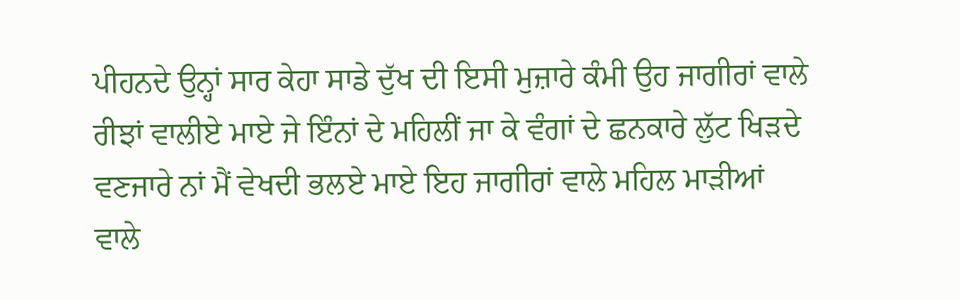ਪੀਹਨਦੇ ਉਨ੍ਹਾਂ ਸਾਰ ਕੇਹਾ ਸਾਡੇ ਦੁੱਖ ਦੀ ਇਸੀ ਮੁਜ਼ਾਰੇ ਕੰਮੀ ਉਹ ਜਾਗੀਰਾਂ ਵਾਲੇ ਰੀਝਾਂ ਵਾਲੀਏ ਮਾਏ ਜੇ ਇੰਨਾਂ ਦੇ ਮਹਿਲੀਂ ਜਾ ਕੇ ਵੰਗਾਂ ਦੇ ਛਨਕਾਰੇ ਲੁੱਟ ਖਿੜਦੇ ਵਣਜਾਰੇ ਨਾਂ ਮੈਂ ਵੇਖਦੀ ਭਲਏ ਮਾਏ ਇਹ ਜਾਗੀਰਾਂ ਵਾਲੇ ਮਹਿਲ ਮਾੜੀਆਂ ਵਾਲੇ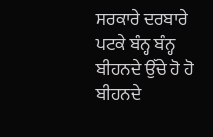ਸਰਕਾਰੇ ਦਰਬਾਰੇ ਪਟਕੇ ਬੰਨ੍ਹ ਬੰਨ੍ਹ ਬੀਹਨਦੇ ਉੱਚੇ ਹੋ ਹੋ ਬੀਹਨਦੇ